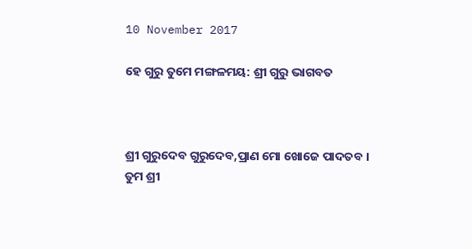10 November 2017

ହେ ଗୁରୁ ତୁମେ ମଙ୍ଗଳମୟ: ଶ୍ରୀ ଗୁରୁ ଭାଗବତ



ଶ୍ରୀ ଗୁରୁଦେବ ଗୁରୁଦେବ,ପ୍ରାଣ ମୋ ଖୋଜେ ପାଦତବ ।
ତୁମ ଶ୍ରୀ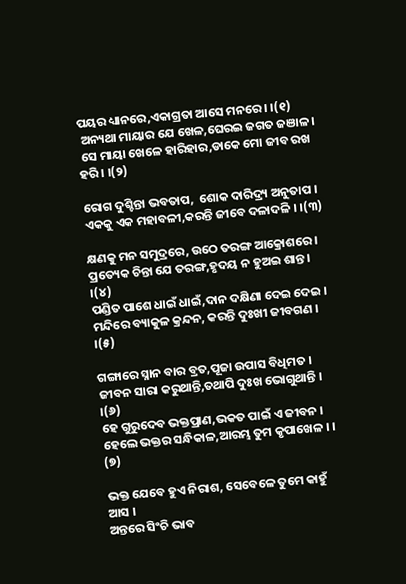ପୟର ଧ୍ୟାନରେ,ଏକାଗ୍ରତା ଆସେ ମନରେ । ।(୧)
 ଅନ୍ୟଥା ମାୟାର ଯେ ଖେଳ,ଘେରଇ ଜଗତ ଜଞାଳ ।
 ସେ ମାୟା ଖେଳେ ହାରିହାର,ଡାକେ ମୋ ଜୀବ ରଖ ହରି । ।(୨)

ରୋଗ ଦୁଶ୍ଚିନ୍ତା ଭବତାପ,  ଶୋକ ଦାରିଦ୍ର୍ୟ ଅନୁତାପ ।
ଏକକୁ ଏକ ମହାବଳୀ,କରନ୍ତି ଜୀବେ ଦଳାଦଳି । ।(୩)

କ୍ଷଣକୁ ମନ ସମୁଦ୍ରରେ, ଉଠେ ତରଙ୍ଗ ଆକ୍ରୋଶରେ ।
ପ୍ରତ୍ୟେକ ଚିନ୍ତା ଯେ ତରଙ୍ଗ,ହୃଦୟ ନ ହୁଅଇ ଶାନ୍ତ । ।(୪)
ପଣ୍ଡିତ ପାଶେ ଧାଇଁ ଧାଇଁ,ଦାନ ଦକ୍ଷିଣା ଦେଇ ଦେଇ ।
ମନ୍ଦିରେ ବ୍ୟାକୁଳ କ୍ରନ୍ଦନ, କରନ୍ତି ଦୁଃଖୀ ଜୀବଗଣ । ।(୫)

ଗଙ୍ଗାରେ ସ୍ନାନ ବାର ବ୍ରତ,ପୂଜା ଉପାସ ବିଧିମତ ।
ଜୀବନ ସାରା କରୁଥାନ୍ତି,ତଥାପି ଦୁଃଖ ଭୋଗୁଥାନ୍ତି । ।(୬)
ହେ ଗୁରୁଦେବ ଭକ୍ତପ୍ରାଣ,ଭକତ ପାଇଁ ଏ ଜୀବନ ।
ହେଲେ ଭକ୍ତର ସନ୍ଧିକାଳ,ଆରମ୍ଭ ତୁମ କୃପାଖେଳ । ।  (୭)

ଭକ୍ତ ଯେବେ ହୁଏ ନିରାଶ, ସେବେଳେ ତୁମେ କାହୁଁ ଆସ ।
ଅନ୍ତରେ ସିଂଚି ଭାବ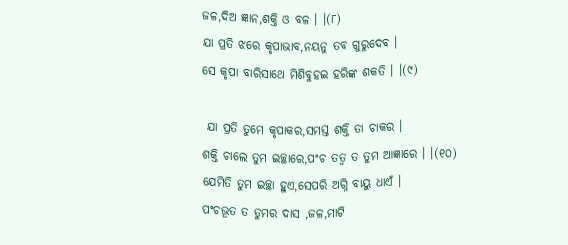ଜଳ,ଦିଅ ଜ୍ଞାନ,ଶକ୍ତି ଓ ବଳ । ।(୮)
ଯା ପ୍ରତି ଝରେ କୃପାଭାବ,ନୟନୁ ତବ ଗୁରୁଦେବ ।
ସେ କୃପା ବାରିସାଥେ ମିଶିବୁହଇ ହରିଙ୍କ ଶକତି । ।(୯)

 ଯା ପ୍ରତି ତୁମେ କୃପାକର,ସମସ୍ତ ଶକ୍ତି ତା ଚାକର ।
ଶକ୍ତି ଚାଲେ ତୁମ ଇଚ୍ଛାରେ,ପଂଚ ତତ୍ୱ ତ ତୁମ ଆଜ୍ଞାରେ । ।(୧୦)
ଯେମିତି ତୁମ ଇଚ୍ଛା ହୁଏ,ସେପରି ଅଗ୍ନି ବାୟୁ ଧାଏଁ ।
ପଂଚଭୂତ ତ ତୁମର ଦାସ ,ଜଳ,ମାଟି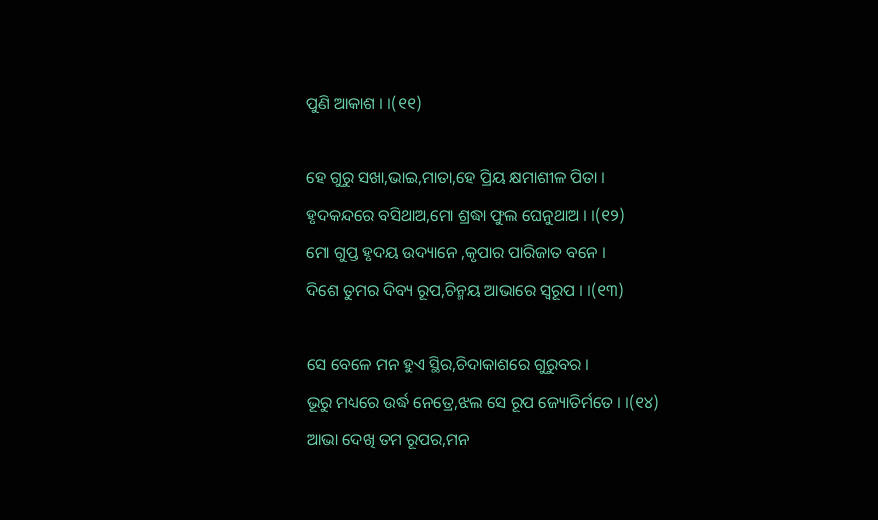ପୁଣି ଆକାଶ । ।(୧୧)

ହେ ଗୁରୁ ସଖା,ଭାଇ,ମାତା,ହେ ପ୍ରିୟ କ୍ଷମାଶୀଳ ପିତା ।
ହୃଦକନ୍ଦରେ ବସିଥାଅ,ମୋ ଶ୍ରଦ୍ଧା ଫୁଲ ଘେନୁଥାଅ । ।(୧୨)
ମୋ ଗୁପ୍ତ ହୃଦୟ ଉଦ୍ୟାନେ ,କୃପାର ପାରିଜାତ ବନେ ।
ଦିଶେ ତୁମର ଦିବ୍ୟ ରୂପ,ଚିନ୍ମୟ ଆଭାରେ ସ୍ବରୂପ । ।(୧୩)

ସେ ବେଳେ ମନ ହୁଏ ସ୍ଥିର,ଚିଦାକାଶରେ ଗୁରୁବର ।
ଭୂରୁ ମଧ୍ୟରେ ଉର୍ଦ୍ଧ ନେତ୍ରେ,ଝଲ ସେ ରୂପ ଜ୍ୟୋତିର୍ମତେ । ।(୧୪)
ଆଭା ଦେଖି ତମ ରୂପର,ମନ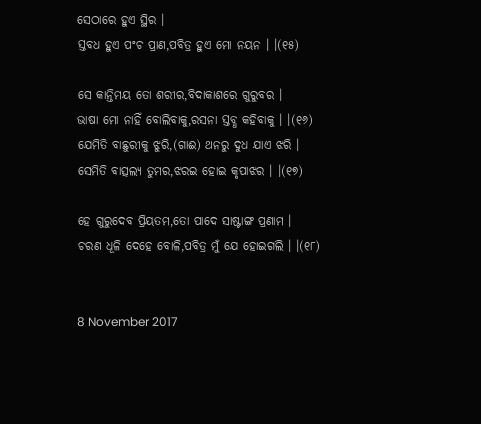ସେଠାରେ ହୁଏ ସ୍ଥିର ।
ସ୍ତବଧ ହୁଏ ପଂଚ ପ୍ରାଣ,ପବିତ୍ର ହୁଏ ମୋ ନୟନ । ।(୧୫)

ସେ କାନ୍ତିମୟ ତୋ ଶରୀର,ବିଦାକାଶରେ ଗୁରୁବର ।
ଭାଷା ମୋ ନାହିଁ ବୋଲିବାକୁ,ରସନା ସ୍ତବ୍ଧ କହିବାକୁ । ।(୧୬)
ଯେମିତି ବାଛୁରୀକୁ ଝୁରି,(ଗାଈ) ଥନରୁ ଦୁଧ ଯାଏ ଝରି ।
ସେମିତି ବାତ୍ସଲ୍ୟ ତୁମର,ଝରଇ ହୋଇ କୃପାଝର । ।(୧୭)

ହେ ଗୁରୁଦେବ ପ୍ରିୟତମ,ତୋ ପାଦେ ସାଷ୍ଟାଙ୍ଗ ପ୍ରଣାମ ।
ଚରଣ ଧୂଳି ଦେହେ ବୋଳି,ପବିତ୍ର ମୁଁ ଯେ ହୋଇଗଲି । ।(୧୮)


8 November 2017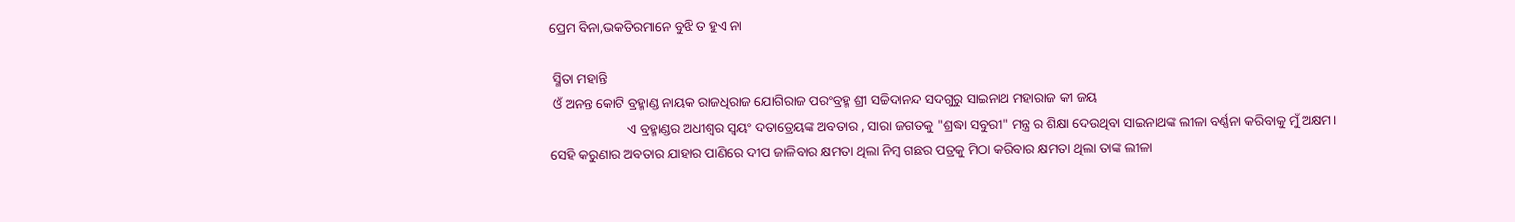ପ୍ରେମ ବିନା,ଭକତିରମାନେ ବୁଝି ତ ହୁଏ ନା

 ସ୍ମିତା ମହାନ୍ତି
 ଓଁ ଅନନ୍ତ କୋଟି ବ୍ରହ୍ମାଣ୍ଡ ନାୟକ ରାଜଧିରାଜ ଯୋଗିରାଜ ପରଂବ୍ରହ୍ମ ଶ୍ରୀ ସଚ୍ଚିଦାନନ୍ଦ ସଦଗୁରୁ ସାଇନାଥ ମହାରାଜ କୀ ଜୟ
                       ଏ ବ୍ରହ୍ମାଣ୍ଡର ଅଧୀଶ୍ଵର ସ୍ୱୟଂ ଦତାତ୍ରେୟଙ୍କ ଅବତାର , ସାରା ଜଗତକୁ "ଶ୍ରଦ୍ଧା ସବୁରୀ" ମନ୍ତ୍ର ର ଶିକ୍ଷା ଦେଉଥିବା ସାଇନାଥଙ୍କ ଲୀଳା ବର୍ଣ୍ଣନା କରିବାକୁ ମୁଁ ଅକ୍ଷମ। ସେହି କରୁଣାର ଅବତାର ଯାହାର ପାଣିରେ ଦୀପ ଜାଳିବାର କ୍ଷମତା ଥିଲା ନିମ୍ବ ଗଛର ପତ୍ରକୁ ମିଠା କରିବାର କ୍ଷମତା ଥିଲା ତାଙ୍କ ଲୀଳା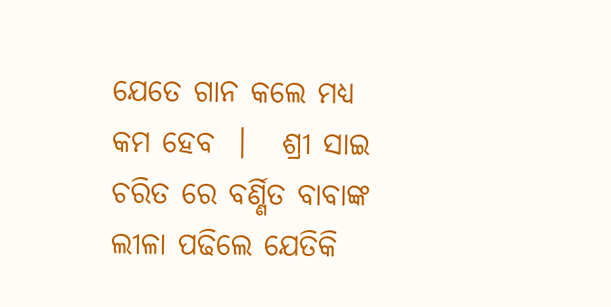ଯେତେ ଗାନ କଲେ ମଧ୍ୟ କମ ହେବ  ।   ଶ୍ରୀ ସାଇ ଚରିତ ରେ ବର୍ଣ୍ଣିତ ବାବାଙ୍କ ଲୀଳା ପଢିଲେ ଯେତିକି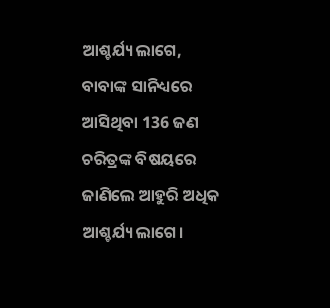ଆଶ୍ଚର୍ଯ୍ୟ ଲାଗେ, ବାବାଙ୍କ ସାନିଧ୍ୟରେ ଆସିଥିବା 136 ଜଣ ଚରିତ୍ରଙ୍କ ବିଷୟରେ ଜାଣିଲେ ଆହୁରି ଅଧିକ ଆଶ୍ଚର୍ଯ୍ୟ ଲାଗେ।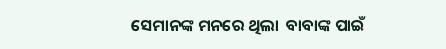ସେମାନଙ୍କ ମନରେ ଥିଲା  ବାବାଙ୍କ ପାଇଁ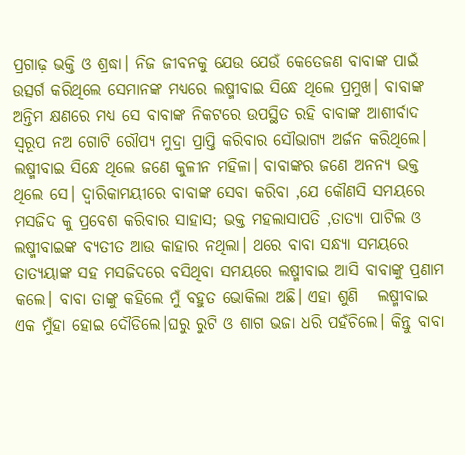ପ୍ରଗାଢ଼ ଭକ୍ତି ଓ ଶ୍ରଦ୍ଧା। ନିଜ ଜୀବନକୁ ଯେଉ ଯେଉଁ କେତେଜଣ ବାବାଙ୍କ ପାଇଁ ଉତ୍ସର୍ଗ କରିଥିଲେ ସେମାନଙ୍କ ମଧ୍ୟରେ ଲଷ୍ମୀବାଇ ସିନ୍ଧେ ଥିଲେ ପ୍ରମୁଖ। ବାବାଙ୍କ ଅନ୍ତିମ କ୍ଷଣରେ ମଧ୍ୟ ସେ ବାବାଙ୍କ ନିକଟରେ ଉପସ୍ଥିତ ରହି ବାବାଙ୍କ ଆଶୀର୍ବାଦ ସ୍ୱରୂପ ନଅ ଗୋଟି ରୌପ୍ୟ ମୁଦ୍ରା ପ୍ରାପ୍ତି କରିବାର ସୌଭାଗ୍ୟ ଅର୍ଜନ କରିଥିଲେ। ଲଷ୍ମୀବାଇ ସିନ୍ଧେ ଥିଲେ ଜଣେ କୁଳୀନ ମହିଳା। ବାବାଙ୍କର ଜଣେ ଅନନ୍ୟ ଭକ୍ତ ଥିଲେ ସେ। ଦ୍ଵାରିକାମୟୀରେ ବାବାଙ୍କ ସେବା କରିବା ,ଯେ କୌଣସି ସମୟରେ ମସଜିଦ କୁ ପ୍ରବେଶ କରିବାର ସାହାସ; ଭକ୍ତ ମହଲାସାପତି ,ତାତ୍ୟା ପାଟିଲ ଓ ଲଷ୍ମୀବାଇଙ୍କ ବ୍ୟତୀତ ଆଉ କାହାର ନଥିଲା। ଥରେ ବାବା ସନ୍ଧ୍ୟା ସମୟରେ ତାତ୍ୟୟାଙ୍କ ସହ ମସଜିଦରେ ବସିଥିବା ସମୟରେ ଲଷ୍ମୀବାଇ ଆସି ବାବାଙ୍କୁ ପ୍ରଣାମ କଲେ। ବାବା ତାଙ୍କୁ କହିଲେ ମୁଁ ବହୁତ ଭୋକିଲା ଅଛି। ଏହା ଶୁଣି   ଲଷ୍ମୀବାଇ ଏକ ମୁଁହା ହୋଇ ଦୌଡିଲେ।ଘରୁ ରୁଟି ଓ ଶାଗ ଭଜା ଧରି ପହଁଚିଲେ। କିନ୍ତୁ ବାବା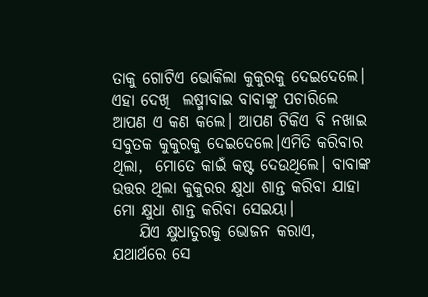ତାକୁ ଗୋଟିଏ ଭୋକିଲା କୁକୁରକୁ ଦେଇଦେଲେ। ଏହା ଦେଖି  ଲଷ୍ମୀବାଇ ବାବାଙ୍କୁ ପଚାରିଲେ ଆପଣ ଏ କଣ କଲେ। ଆପଣ ଟିକିଏ ବି ନଖାଇ ସବୁତକ କୁକୁରକୁ ଦେଇଦେଲେ।ଏମିତି କରିବାର ଥିଲା,  ମୋତେ କାଇଁ କଷ୍ଟ ଦେଉଥିଲେ। ବାବାଙ୍କ ଉତ୍ତର ଥିଲା କୁକୁରର କ୍ଷୁଧା ଶାନ୍ତ କରିବା ଯାହା ମୋ କ୍ଷୁଧା ଶାନ୍ତ କରିବା ସେଇୟା।
    ଯିଏ କ୍ଷୁଧାତୁରକୁ ଭୋଜନ କରାଏ, ଯଥାର୍ଥରେ ସେ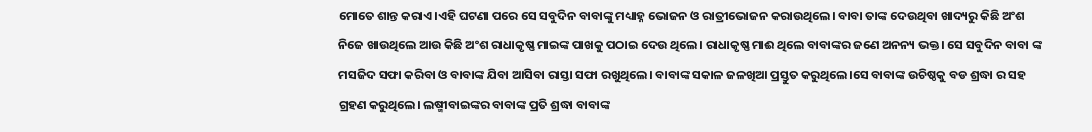ମୋତେ ଶାନ୍ତ କରାଏ।ଏହି ଘଟଣା ପରେ ସେ ସବୁଦିନ ବାବାଙ୍କୁ ମଧ୍ୟାହ୍ନ ଭୋଜନ ଓ ରାତ୍ରୀଭୋଜନ କରାଉଥିଲେ। ବାବା ତାଙ୍କ ଦେଉଥିବା ଖାଦ୍ୟରୁ କିଛି ଅଂଶ ନିଜେ ଖାଉଥିଲେ ଆଉ କିଛି ଅଂଶ ରାଧାକୃଷ୍ଣ ମାଇଙ୍କ ପାଖକୁ ପଠାଇ ଦେଉ ଥିଲେ। ରାଧାକୃଷ୍ଣ ମାଈ ଥିଲେ ବାବାଙ୍କର ଜଣେ ଅନନ୍ୟ ଭକ୍ତ। ସେ ସବୁଦିନ ବାବା ଙ୍କ ମସଜିଦ ସଫା କରିବା ଓ ବାବାଙ୍କ ଯିବା ଆସିବା ରାସ୍ତା ସଫା ରଖୁଥିଲେ। ବାବାଙ୍କ ସକାଳ ଜଳଖିଆ ପ୍ରସ୍ତୁତ କରୁଥିଲେ।ସେ ବାବାଙ୍କ ଉଚିଷ୍ଠକୁ ବଡ ଶ୍ରଦ୍ଧା ର ସହ ଗ୍ରହଣ କରୁଥିଲେ। ଲଷ୍ମୀବାଇଙ୍କର ବାବାଙ୍କ ପ୍ରତି ଶ୍ରଦ୍ଧା ବାବାଙ୍କ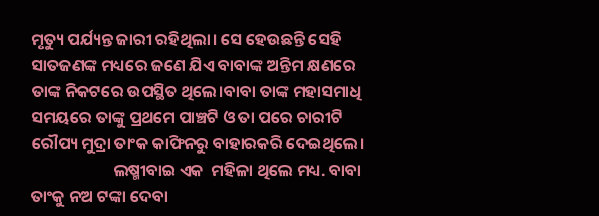ମୃତ୍ୟୁ ପର୍ଯ୍ୟନ୍ତ ଜାରୀ ରହିଥିଲା। ସେ ହେଉଛନ୍ତି ସେହି ସାତଜଣଙ୍କ ମଧ୍ୟରେ ଜଣେ ଯିଏ ବାବାଙ୍କ ଅନ୍ତିମ କ୍ଷଣରେ ତାଙ୍କ ନିକଟରେ ଉପସ୍ଥିତ ଥିଲେ।ବାବା ତାଙ୍କ ମହାସମାଧି ସମୟରେ ତାଙ୍କୁ ପ୍ରଥମେ ପାଞ୍ଚଟି ଓ ତା ପରେ ଚାରୀଟି ରୌପ୍ୟ ମୁଦ୍ରା ତାଂକ କାଫିନରୁ ବାହାରକରି ଦେଇଥିଲେ।
                      ଲଷ୍ମୀବାଇ ଏକ  ମହିଳା ଥିଲେ ମଧ୍ୟ. ବାବା ତାଂକୁ ନଅ ଟଙ୍କା ଦେବା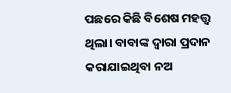ପଛରେ କିଛି ବିଶେଷ ମହତ୍ତ୍ୱ ଥିଲା। ବାବାଙ୍କ ଦ୍ୱାରା ପ୍ରଦାନ କରାଯାଇଥିବା ନଅ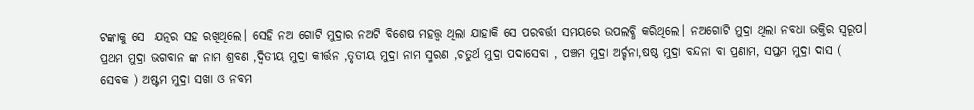ଟଙ୍କାକୁ ସେ  ଯତ୍ନର ସହ ରଖିଥିଲେ। ସେହି ନଅ ଗୋଟି ମୁଦ୍ରାର ନଅଟି ବିଶେଷ ମହତ୍ତ୍ୱ ଥିଲା ଯାହାକି ସେ ପରବର୍ତ୍ତୀ ସମୟରେ ଉପଲବ୍ଧି କରିଥିଲେ। ନଅଗୋଟି ମୁଦ୍ରା ଥିଲା ନବଧା ଭକ୍ତିର ସ୍ୱରୂପ। ପ୍ରଥମ ମୁଦ୍ରା ଭଗବାନ ଙ୍କ ନାମ ଶ୍ରବଣ ,ଦ୍ଵିତୀୟ ମୁଦ୍ରା କୀର୍ତ୍ତନ ,ତୃତୀୟ ମୁଦ୍ରା ନାମ ସ୍ମରଣ ,ଚତୁର୍ଥ ମୁଦ୍ରା ପଦାସେବା , ପଞ୍ଚମ ମୁଦ୍ରା ଅର୍ଚ୍ଚନା,ଷଷ୍ଠ ମୁଦ୍ରା ବନ୍ଦନା ବା ପ୍ରଣାମ, ସପ୍ତମ ମୁଦ୍ରା ଦାସ ( ସେବକ ) ଅଷ୍ଟମ ମୁଦ୍ରା ସଖା ଓ ନବମ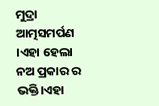ମୁଦ୍ରା ଆତ୍ମସମର୍ପଣ  ।ଏହା ହେଲା ନଅ ପ୍ରକାର ର ଭକ୍ତି।ଏହା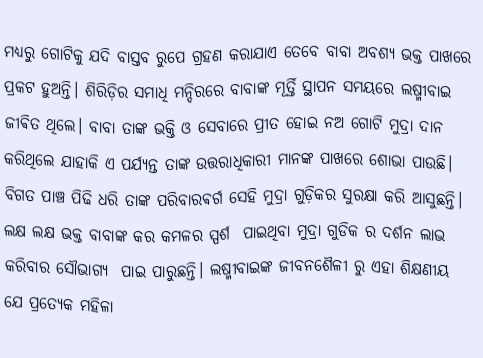ମଧ୍ୟରୁ ଗୋଟିକୁ ଯଦି ବାସ୍ତବ ରୁପେ ଗ୍ରହଣ କରାଯାଏ ତେବେ ବାବା ଅବଶ୍ୟ ଭକ୍ତ ପାଖରେ ପ୍ରକଟ ହୁଅନ୍ତି। ଶିରିଡ଼ିର ସମାଧି ମନ୍ଦିରରେ ବାବାଙ୍କ ମୂର୍ତ୍ତି ସ୍ଥାପନ ସମୟରେ ଲଷ୍ମୀବାଇ ଜୀଵିତ ଥିଲେ। ବାବା ତାଙ୍କ ଭକ୍ତି ଓ ସେବାରେ ପ୍ରୀତ ହୋଇ ନଅ ଗୋଟି ମୁଦ୍ରା ଦାନ କରିଥିଲେ ଯାହାକି ଏ ପର୍ଯ୍ୟନ୍ତ ତାଙ୍କ ଉତ୍ତରାଧିକାରୀ ମାନଙ୍କ ପାଖରେ ଶୋଭା ପାଉଛି। ବିଗତ ପାଞ୍ଚ ପିଢି ଧରି ତାଙ୍କ ପରିବାରଵର୍ଗ ସେହି ମୁଦ୍ରା ଗୁଡ଼ିକର ସୁରକ୍ଷା କରି ଆସୁଛନ୍ତି। ଲକ୍ଷ ଲକ୍ଷ ଭକ୍ତ ବାବାଙ୍କ କର କମଳର ସ୍ପର୍ଶ  ପାଇଥିବା ମୁଦ୍ରା ଗୁଡିକ ର ଦର୍ଶନ ଲାଭ କରିବାର ସୌଭାଗ୍ୟ  ପାଇ ପାରୁଛନ୍ତି। ଲଷ୍ମୀବାଇଙ୍କ ଜୀବନଶୈଳୀ ରୁ ଏହା ଶିକ୍ଷଣୀୟ ଯେ ପ୍ରତ୍ୟେକ ମହିଳା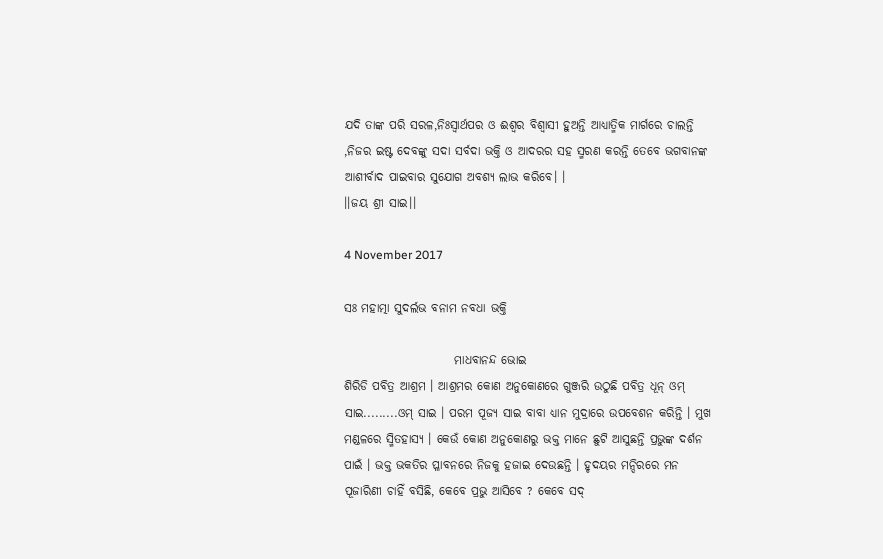ଯଦି ତାଙ୍କ ପରି ସରଳ,ନିଃସ୍ୱାର୍ଥପର ଓ ଈଶ୍ୱର ବିଶ୍ୱାସୀ ହୁଅନ୍ତି ଆଧ୍ୟାତ୍ମିକ ମାର୍ଗରେ ଚାଲନ୍ତି ,ନିଜର ଇଷ୍ଟ ଦେବଙ୍କୁ ସଦା ସର୍ବଦା ଭକ୍ତି ଓ ଆଦରର ସହ ସ୍ମରଣ କରନ୍ତି ତେବେ ଭଗବାନଙ୍କ  ଆଶୀର୍ବାଦ ପାଇବାର ସୁଯୋଗ ଅବଶ୍ୟ ଲାଭ କରିବେ। ।
।।ଜୟ ଶ୍ରୀ ସାଇ।।

4 November 2017

ସଃ ମହାତ୍ମା ସୁଦର୍ଲଭ ବନାମ ନବଧା ଭକ୍ତି

                       ମାଧବାନନ୍ଦ ଭୋଇ
ଶିରିଡି ପବିତ୍ର ଆଶ୍ରମ । ଆଶ୍ରମର କୋଣ ଅନୁକୋଣରେ ଗୁଞ୍ଜରି ଉଠୁଛି ପବିତ୍ର ଧୂନ୍ ଓମ୍ ସାଇ.........ଓମ୍ ସାଇ । ପରମ ପୂଜ୍ୟ ସାଇ ବାବା ଧ୍ୟାନ ମୁଦ୍ରାରେ ଉପବେଶନ କରିନ୍ତି । ମୁଖ ମଣ୍ଡଳରେ ସ୍ମିତହାସ୍ୟ । କେଉଁ କୋଣ ଅନୁକୋଣରୁ ଭକ୍ତ ମାନେ ଛୁଟି ଆସୁଛନ୍ତି ପ୍ରଭୁଙ୍କ ଦର୍ଶନ ପାଇଁ । ଭକ୍ତ ଭକତିର ପ୍ଳାବନରେ ନିଜକୁ ହଜାଇ ଦେଉଛନ୍ତି । ହୃଦୟର ମନ୍ଦିରରେ ମନ ପୂଜାରିଣୀ ଚାହିଁ ବସିଛି, କେବେ ପ୍ରଭୁ ଆସିବେ ? କେବେ ସଦ୍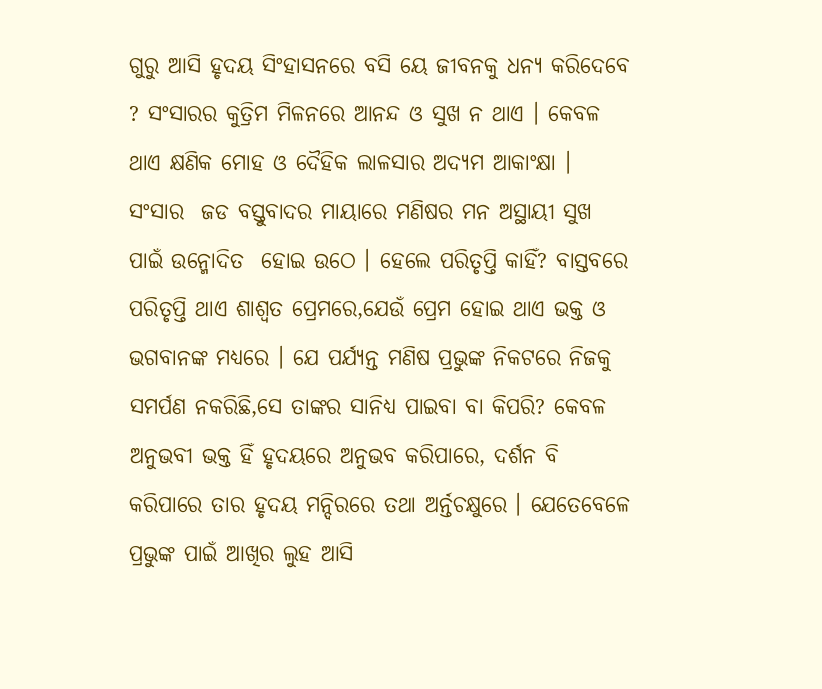ଗୁରୁ ଆସି ହୃଦୟ ସିଂହାସନରେ ବସି ୟେ ଜୀବନକୁ ଧନ୍ୟ କରିଦେବେ ? ସଂସାରର କୁତ୍ରିମ ମିଳନରେ ଆନନ୍ଦ ଓ ସୁଖ ନ ଥାଏ । କେବଳ ଥାଏ କ୍ଷଣିକ ମୋହ ଓ ଦୈହିକ ଲାଳସାର ଅଦ୍ୟମ ଆକାଂକ୍ଷା । ସଂସାର  ଜଡ ବସ୍ତୁବାଦର ମାୟାରେ ମଣିଷର ମନ ଅସ୍ଥାୟୀ ସୁଖ ପାଇଁ ଉନ୍ମୋଦିତ  ହୋଇ ଉଠେ । ହେଲେ ପରିତୃପ୍ତି କାହିଁ? ବାସ୍ତବରେ ପରିତୃପ୍ତି ଥାଏ ଶାଶ୍ୱତ ପ୍ରେମରେ,ଯେଉଁ ପ୍ରେମ ହୋଇ ଥାଏ ଭକ୍ତ ଓ ଭଗବାନଙ୍କ ମଧ୍ୟରେ । ଯେ ପର୍ଯ୍ୟନ୍ତ ମଣିଷ ପ୍ରଭୁଙ୍କ ନିକଟରେ ନିଜକୁ ସମର୍ପଣ ନକରିଛି,ସେ ତାଙ୍କର ସାନିଧ୍ୟ ପାଇବା ବା କିପରି? କେବଳ ଅନୁଭବୀ ଭକ୍ତ ହିଁ ହୃଦୟରେ ଅନୁଭବ କରିପାରେ, ଦର୍ଶନ ବି କରିପାରେ ତାର ହୃଦୟ ମନ୍ଦିରରେ ତଥା ଅର୍ନ୍ତଚକ୍ଷୁରେ । ଯେତେବେଳେ ପ୍ରଭୁଙ୍କ ପାଇଁ ଆଖିର ଲୁହ ଆସି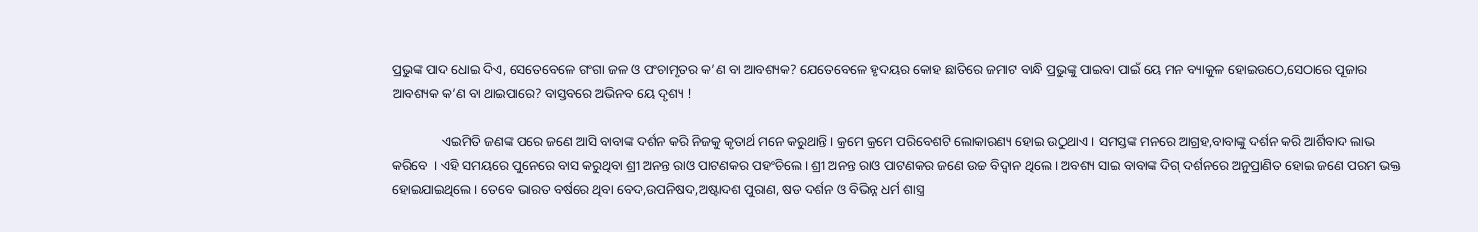ପ୍ରଭୁଙ୍କ ପାଦ ଧୋଇ ଦିଏ, ସେତେବେଳେ ଗଂଗା ଜଳ ଓ ପଂଚାମୃତର କ’ଣ ବା ଆବଶ୍ୟକ? ଯେତେବେଳେ ହୃଦୟର କୋହ ଛାତିରେ ଜମାଟ ବାନ୍ଧି ପ୍ରଭୁଙ୍କୁ ପାଇବା ପାଇଁ ୟେ ମନ ବ୍ୟାକୁଳ ହୋଇଉଠେ,ସେଠାରେ ପୂଜାର ଆବଶ୍ୟକ କ’ଣ ବା ଥାଇପାରେ? ବାସ୍ତବରେ ଅଭିନବ ୟେ ଦୃଶ୍ୟ !

               ଏଇମିତି ଜଣଙ୍କ ପରେ ଜଣେ ଆସି ବାବାଙ୍କ ଦର୍ଶନ କରି ନିଜକୁ କୃତାର୍ଥ ମନେ କରୁଥାନ୍ତି । କ୍ରମେ କ୍ରମେ ପରିବେଶଟି ଲୋକାରଣ୍ୟ ହୋଇ ଉଠୁଥାଏ । ସମସ୍ତଙ୍କ ମନରେ ଆଗ୍ରହ,ବାବାଙ୍କୁ ଦର୍ଶନ କରି ଆର୍ଶିବାଦ ଲାଭ କରିବେ  । ଏହି ସମୟରେ ପୁନେରେ ବାସ କରୁଥିବା ଶ୍ରୀ ଅନନ୍ତ ରାଓ ପାଟଣକର ପହଂଚିଲେ । ଶ୍ରୀ ଅନନ୍ତ ରାଓ ପାଟଣକର ଜଣେ ଉଚ୍ଚ ବିଦ୍ୱାନ ଥିଲେ । ଅବଶ୍ୟ ସାଇ ବାବାଙ୍କ ଦିଗ୍ ଦର୍ଶନରେ ଅନୁପ୍ରାଣିତ ହୋଇ ଜଣେ ପରମ ଭକ୍ତ ହୋଇଯାଇଥିଲେ । ତେବେ ଭାରତ ବର୍ଷରେ ଥିବା ବେଦ,ଉପନିଷଦ,ଅଷ୍ଟାଦଶ ପୁରାଣ, ଷଡ ଦର୍ଶନ ଓ ବିଭିନ୍ନ ଧର୍ମ ଶାସ୍ତ୍ର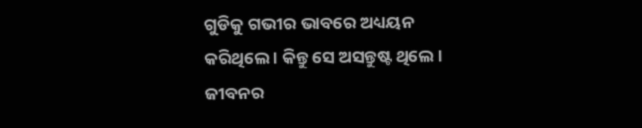ଗୁଡିକୁ ଗଭୀର ଭାବରେ ଅଧ୍ୟୟନ କରିଥିଲେ । କିନ୍ତୁ ସେ ଅସନ୍ତୁଷ୍ଟ ଥିଲେ । ଜୀବନର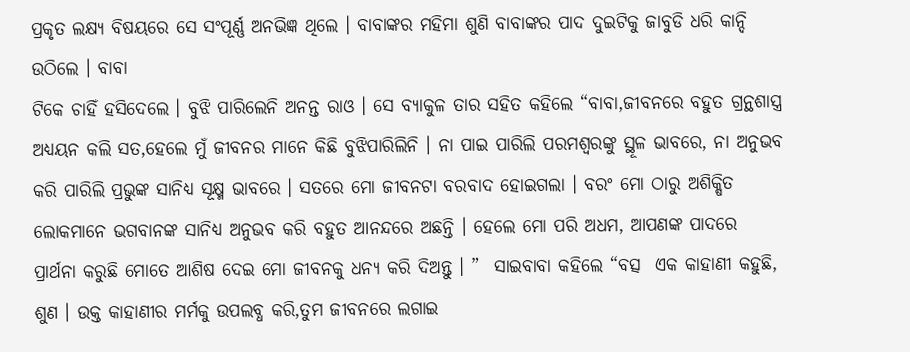ପ୍ରକୃତ ଲକ୍ଷ୍ୟ ବିଷୟରେ ସେ ସଂପୂର୍ଣ୍ଣ ଅନଭିଜ୍ଞ ଥିଲେ । ବାବାଙ୍କର ମହିମା ଶୁଣି ବାବାଙ୍କର ପାଦ ଦୁଇଟିକୁ ଜାବୁଡି ଧରି କାନ୍ଦି ଉଠିଲେ । ବାବା
ଟିକେ ଚାହିଁ ହସିଦେଲେ । ବୁଝି ପାରିଲେନି ଅନନ୍ତ ରାଓ । ସେ ବ୍ୟାକୁଳ ତାର ସହିତ କହିଲେ “ବାବା,ଜୀବନରେ ବହୁତ ଗ୍ରନ୍ଥଶାସ୍ତ୍ର ଅଧ୍ୟୟନ କଲି ସତ,ହେଲେ ମୁଁ ଜୀବନର ମାନେ କିଛି ବୁଝିପାରିଲିନି । ନା ପାଇ ପାରିଲି ପରମଶ୍ୱରଙ୍କୁ ସ୍ଥୂଳ ଭାବରେ, ନା ଅନୁଭବ କରି ପାରିଲି ପ୍ରଭୁଙ୍କ ସାନିଧ୍ୟ ସୂକ୍ଷ୍ମ ଭାବରେ । ସତରେ ମୋ ଜୀବନଟା ବରବାଦ ହୋଇଗଲା । ବରଂ ମୋ ଠାରୁ ଅଶିକ୍ଷିତ ଲୋକମାନେ ଭଗବାନଙ୍କ ସାନିଧ୍ୟ ଅନୁଭବ କରି ବହୁତ ଆନନ୍ଦରେ ଅଛନ୍ତି । ହେଲେ ମୋ ପରି ଅଧମ, ଆପଣଙ୍କ ପାଦରେ  ପ୍ରାର୍ଥନା କରୁଛି ମୋତେ ଆଶିଷ ଦେଇ ମୋ ଜୀବନକୁ ଧନ୍ୟ କରି ଦିଅନ୍ତୁ । ”  ସାଇବାବା କହିଲେ “ବତ୍ସ  ଏକ କାହାଣୀ କହୁଛି, ଶୁଣ । ଉକ୍ତ କାହାଣୀର ମର୍ମକୁ ଉପଲବ୍ଧ କରି,ତୁମ ଜୀବନରେ ଲଗାଇ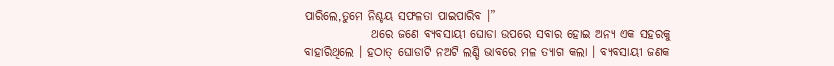ପାରିଲେ,ତୁମେ ନିଶ୍ଚୟ ସଫଳତା ପାଇପାରିବ ।”
              ଥରେ ଜଣେ ବ୍ୟବସାୟୀ ଘୋଡା ଉପରେ ସବାର ହୋଇ ଅନ୍ୟ ଏକ ସହରକୁ ବାହାରିଥିଲେ । ହଠାତ୍ ଘୋଡାଟି ନଅଟି ଲଣ୍ଡି ଭାବରେ ମଳ ତ୍ୟାଗ କଲା । ବ୍ୟବସାୟୀ ଜଣକ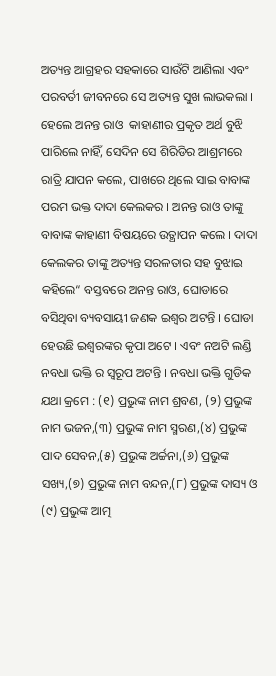ଅତ୍ୟନ୍ତ ଆଗ୍ରହର ସହକାରେ ସାଉଁଟି ଆଣିଲା ଏବଂ ପରବର୍ତୀ ଜୀବନରେ ସେ ଅତ୍ୟନ୍ତ ସୁଖ ଲାଭକଲା । ହେଲେ ଅନନ୍ତ ରାଓ  କାହାଣୀର ପ୍ରକୃତ ଅର୍ଥ ବୁଝି ପାରିଲେ ନାହିଁ, ସେଦିନ ସେ ଶିରିଡିର ଆଶ୍ରମରେ ରାତ୍ରି ଯାପନ କଲେ, ପାଖରେ ଥିଲେ ସାଇ ବାବାଙ୍କ ପରମ ଭକ୍ତ ଦାଦା କେଲକର । ଅନନ୍ତ ରାଓ ତାଙ୍କୁ ବାବାଙ୍କ କାହାଣୀ ବିଷୟରେ ଉତ୍ଥାପନ କଲେ । ଦାଦା କେଲକର ତାଙ୍କୁ ଅତ୍ୟନ୍ତ ସରଳତାର ସହ ବୁଝାଇ କହିଲେ“ ବସ୍ତବରେ ଅନନ୍ତ ରାଓ, ଘୋଡାରେ ବସିଥିବା ବ୍ୟବସାୟୀ ଜଣକ ଇଶ୍ୱର ଅଟନ୍ତି । ଘୋଡା ହେଉଛି ଇଶ୍ୱରଙ୍କର କୃପା ଅଟେ । ଏବଂ ନଅଟି ଲଣ୍ଡି ନବଧା ଭକ୍ତି ର ସ୍ବରୂପ ଅଟନ୍ତି । ନବଧା ଭକ୍ତି ଗୁଡିକ ଯଥା କ୍ରମେ : (୧) ପ୍ରଭୁଙ୍କ ନାମ ଶ୍ରବଣ, (୨) ପ୍ରଭୁଙ୍କ ନାମ ଭଜନ,(୩) ପ୍ରଭୁଙ୍କ ନାମ ସ୍ମରଣ,(୪) ପ୍ରଭୁଙ୍କ ପାଦ ସେବନ,(୫) ପ୍ରଭୁଙ୍କ ଅର୍ଚ୍ଚନା,(୬) ପ୍ରଭୁଙ୍କ ସଖ୍ୟ,(୭) ପ୍ରଭୁଙ୍କ ନାମ ବନ୍ଦନ,(୮) ପ୍ରଭୁଙ୍କ ଦାସ୍ୟ ଓ (୯) ପ୍ରଭୁଙ୍କ ଆତ୍ମ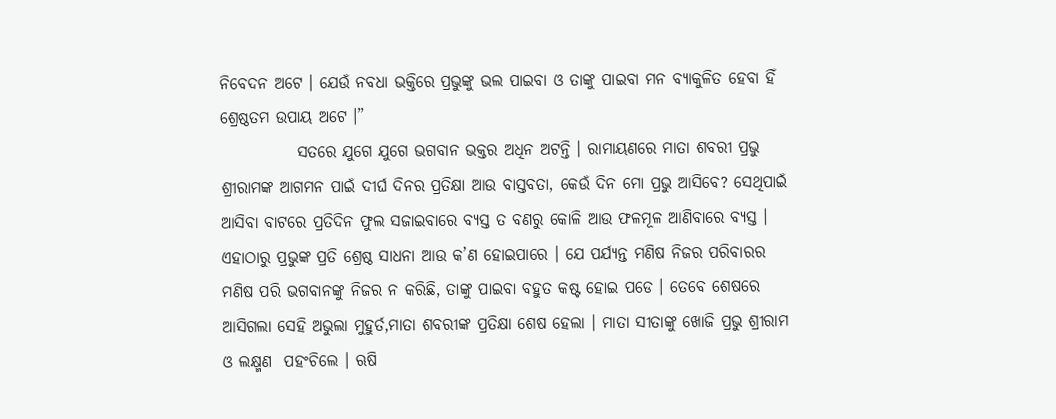ନିବେଦନ ଅଟେ । ଯେଉଁ ନବଧା ଭକ୍ତିରେ ପ୍ରଭୁଙ୍କୁ ଭଲ ପାଇବା ଓ ତାଙ୍କୁ ପାଇବା ମନ ବ୍ୟାକୁଳିତ ହେବା ହିଁ ଶ୍ରେଷ୍ଠତମ ଉପାୟ ଅଟେ ।”
            ସତରେ ଯୁଗେ ଯୁଗେ ଭଗବାନ ଭକ୍ତର ଅଧିନ ଅଟନ୍ତି । ରାମାୟଣରେ ମାତା ଶବରୀ ପ୍ରଭୁ ଶ୍ରୀରାମଙ୍କ ଆଗମନ ପାଇଁ ଦୀର୍ଘ ଦିନର ପ୍ରତିକ୍ଷା ଆଉ ବାସ୍ତବତା, କେଉଁ ଦିନ ମୋ ପ୍ରଭୁ ଆସିବେ? ସେଥିପାଇଁ ଆସିବା ବାଟରେ ପ୍ରତିଦିନ ଫୁଲ ସଜାଇବାରେ ବ୍ୟସ୍ତ ତ ବଣରୁ କୋଳି ଆଉ ଫଳମୂଳ ଆଣିବାରେ ବ୍ୟସ୍ତ । ଏହାଠାରୁ ପ୍ରଭୁଙ୍କ ପ୍ରତି ଶ୍ରେଷ୍ଠ ସାଧନା ଆଉ କ’ଣ ହୋଇପାରେ । ଯେ ପର୍ଯ୍ୟନ୍ତ ମଣିଷ ନିଜର ପରିବାରର ମଣିଷ ପରି ଭଗବାନଙ୍କୁ ନିଜର ନ କରିଛି, ତାଙ୍କୁ ପାଇବା ବହୁତ କଷ୍ଟ ହୋଇ ପଡେ । ତେବେ ଶେଷରେ ଆସିଗଲା ସେହି ଅଭୁଲା ମୁହୁର୍ତ,ମାତା ଶବରୀଙ୍କ ପ୍ରତିକ୍ଷା ଶେଷ ହେଲା । ମାତା ସୀତାଙ୍କୁ ଖୋଜି ପ୍ରଭୁ ଶ୍ରୀରାମ ଓ ଲକ୍ଷ୍ମଣ  ପହଂଚିଲେ । ଋଷି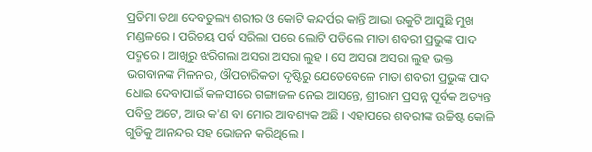ପ୍ରତିମା ତଥା ଦେବତୁଲ୍ୟ ଶରୀର ଓ କୋଟି କନ୍ଦର୍ପର କାନ୍ତି ଆଭା ଉକୁଟି ଆସୁଛି ମୁଖ ମଣ୍ଡଳରେ । ପରିଚୟ ପର୍ବ ସରିଲା ପରେ ଲୋଟି ପଡିଲେ ମାତା ଶବରୀ ପ୍ରଭୁଙ୍କ ପାଦ ପଦ୍ମରେ । ଆଖିରୁ ଝରିଗଲା ଅସରା ଅସରା ଲୁହ । ସେ ଅସରା ଅସରା ଲୁହ ଭକ୍ତ  ଭଗବାନଙ୍କ ମିଳନର, ଔପଚାରିକତା ଦୃଷ୍ଟିରୁ ଯେତେବେଳେ ମାତା ଶବରୀ ପ୍ରଭୁଙ୍କ ପାଦ ଧୋଇ ଦେବାପାଇଁ କଳସୀରେ ଗଙ୍ଗାଜଳ ନେଇ ଆସନ୍ତେ, ଶ୍ରୀରାମ ପ୍ରସନ୍ନ ପୂର୍ବକ ଅତ୍ୟନ୍ତ ପବିତ୍ର ଅଟେ, ଆଉ କ'ଣ ବା ମୋର ଆବଶ୍ୟକ ଅଛି । ଏହାପରେ ଶବରୀଙ୍କ ଉଚ୍ଚିଷ୍ଟ କୋଳି ଗୁଡିକୁ ଆନନ୍ଦର ସହ ଭୋଜନ କରିଥିଲେ ।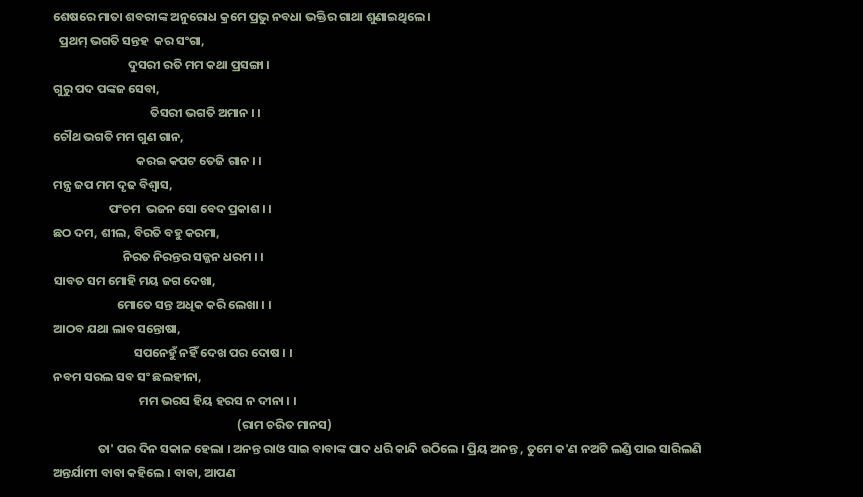ଶେଷରେ ମାତା ଶବରୀଙ୍କ ଅନୁରୋଧ କ୍ରମେ ପ୍ରଭୁ ନବଧା ଭକ୍ତିର ଗାଥା ଶୁଣାଇଥିଲେ ।
  ପ୍ରଥମ୍ ଭଗତି ସନ୍ତହ  କର ସଂଗା,
                           ଦୁସରୀ ରତି ମମ କଥା ପ୍ରସଙ୍ଗା ।
ଗୁରୁ ପଦ ପଙ୍କଜ ସେବା,
                                   ତିସରୀ ଭଗତି ଅମାନ । ।
ଚୌଥ ଭଗତି ମମ ଗୁଣ ଗାନ,
                              କରଇ କପଟ ତେଜି ଗାନ । ।
ମନ୍ତ୍ର ଜପ ମମ ଦୃଢ ବିଶ୍ୱାସ,
                    ପଂଚମ  ଭଜନ ସୋ ବେଦ ପ୍ରକାଶ । ।
ଛଠ ଦମ, ଶୀଲ, ବିରତି ବହୁ କରମା,
                         ନିରତ ନିରନ୍ତର ସଜ୍ଜନ ଧରମ । ।
ସାବତ ସମ ମୋହି ମୟ ଜଗ ଦେଖା,
                       ମୋତେ ସନ୍ତ ଅଧିକ କରି ଲେଖା । ।
ଆଠବ ଯଥା ଲାବ ସନ୍ତୋଷା,
                             ସପନେହୁଁ ନହିଁ ଦେଖ ପର ଦୋଷ । ।
ନବମ ସରଲ ସବ ସଂ ଛଲହୀନା,
                               ମମ ଭରସ ହିୟ ହରସ ନ ଦୀନା । ।
                                                                  (ରାମ ଚରିତ ମାନସ)
                ତା' ପର ଦିନ ସକାଳ ହେଲା । ଅନନ୍ତ ରାଓ ସାଇ ବାବାଙ୍କ ପାଦ ଧରି କାନ୍ଦି ଉଠିଲେ । ପ୍ରିୟ ଅନନ୍ତ , ତୁମେ କ'ଣ ନଅଟି ଲଣ୍ଡି ପାଇ ସାରିଲଣି ଅନ୍ତର୍ଯାମୀ ବାବା କହିଲେ । ବାବା, ଆପଣ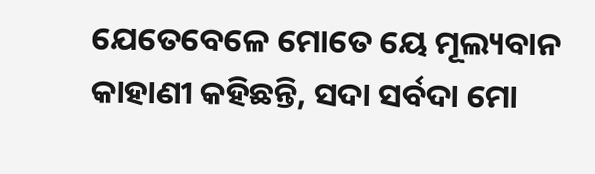ଯେତେବେଳେ ମୋତେ ୟେ ମୂଲ୍ୟବାନ କାହାଣୀ କହିଛନ୍ତି, ସଦା ସର୍ବଦା ମୋ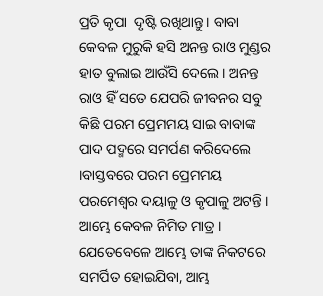ପ୍ରତି କୃପା  ଦୃଷ୍ଟି ରଖିଥାନ୍ତୁ । ବାବା କେବଳ ମୁରୁକି ହସି ଅନନ୍ତ ରାଓ ମୁଣ୍ଡର ହାତ ବୁଲାଇ ଆଉଁସି ଦେଲେ । ଅନନ୍ତ ରାଓ ହିଁ ସତେ ଯେପରି ଜୀବନର ସବୁ କିଛି ପରମ ପ୍ରେମମୟ ସାଇ ବାବାଙ୍କ ପାଦ ପଦ୍ମରେ ସମର୍ପଣ କରିଦେଲେ ।ବାସ୍ତବରେ ପରମ ପ୍ରେମମୟ ପରମେଶ୍ୱର ଦୟାଳୁ ଓ କୃପାଳୁ ଅଟନ୍ତି । ଆମ୍ଭେ କେବଳ ନିମିତ ମାତ୍ର । ଯେତେବେଳେ ଆମ୍ଭେ ତାଙ୍କ ନିକଟରେ ସମର୍ପିତ ହୋଇଯିବା, ଆମ୍ଭ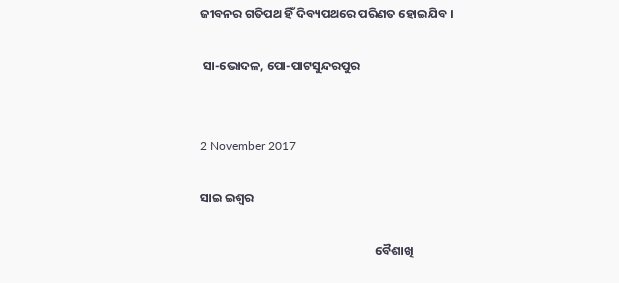ଜୀବନର ଗତିପଥ ହିଁ ଦିବ୍ୟପଥରେ ପରିଣତ ହୋଇଯିବ ।

 ସା-ଭୋଦଳ, ପୋ-ପାଟସୁନ୍ଦରପୁର


2 November 2017

ସାଇ ଇଶ୍ୱର

                                                               ବୈଶାଖି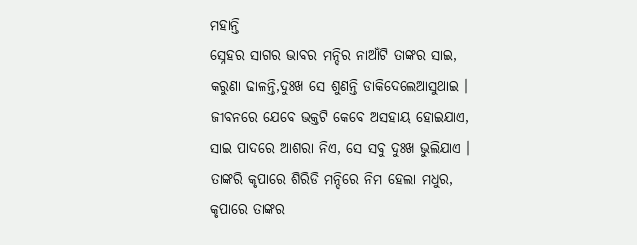ମହାନ୍ତି
ସ୍ନେହର ସାଗର ଭାବର ମନ୍ଦିର ନାଆଁଟି ତାଙ୍କର ସାଇ,
କରୁଣା ଢାଳନ୍ତି,ଦୁଃଖ ସେ ଶୁଣନ୍ତି ଡାକିଦେଲେଆସୁଥାଇ ।
ଜୀବନରେ ଯେବେ ଭକ୍ତଟି କେବେ ଅସହାୟ ହୋଇଯାଏ,
ସାଇ ପାଦରେ ଆଶରା ନିଏ, ସେ ସବୁ ଦୁଃଖ ଭୁଲିଯାଏ ।
ତାଙ୍କରି କୃପାରେ ଶିରିଡି ମନ୍ଦିରେ ନିମ ହେଲା ମଧୁର,
କୃପାରେ ତାଙ୍କର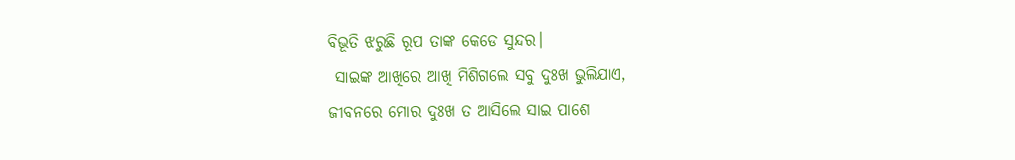ବିଭୂତି ଝରୁଛି ରୂପ ତାଙ୍କ କେଡେ ସୁନ୍ଦର।
 ସାଇଙ୍କ ଆଖିରେ ଆଖି ମିଶିଗଲେ ସବୁ ଦୁଃଖ ଭୁଲିଯାଏ,
ଜୀବନରେ ମୋର ଦୁଃଖ ତ ଆସିଲେ ସାଇ ପାଶେ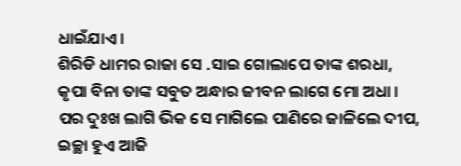ଧାଇଁଯାଏ ।
ଶିରିଡି ଧାମର ରାଜା ସେ .ସାଇ ଗୋଲାପେ ତାଙ୍କ ଶରଧା,
କୃପା ବିନା ତାଙ୍କ ସବୁତ ଅନ୍ଧାର ଜୀବନ ଲାଗେ ମୋ ଅଧା ।
ପର ଦୁଃଖ ଲାଗି ଭିକ ସେ ମାଗିଲେ ପାଣିରେ ଜାଳିଲେ ଦୀପ,
ଇଚ୍ଛା ହୁଏ ଆଜି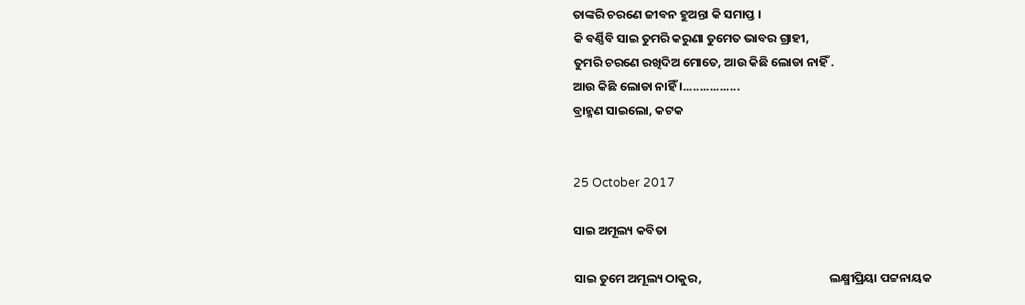ତାଙ୍କରି ଚରଣେ ଜୀବନ ହୁଅନ୍ତା କି ସମାପ୍ତ ।
କି ବର୍ଣ୍ଣିବି ସାଇ ତୁମରି କରୁଣା ତୁମେତ ଭାବର ଗ୍ରାହୀ,
ତୁମରି ଚରଣେ ରଖିଦିଅ ମୋତେ, ଆଉ କିଛି ଲୋଡା ନାହିଁ .
ଆଉ କିଛି ଲୋଡା ନାହିଁ ।.................
ବ୍ରାହ୍ମଣ ସାଇଲୋ, କଟକ


25 October 2017

ସାଇ ଅମୂଲ୍ୟ କବିତା

ସାଇ ତୁମେ ଅମୂଲ୍ୟ ଠାକୁର,                                              ଲକ୍ଷ୍ମୀପ୍ରିୟା ପଟ୍ଟନାୟକ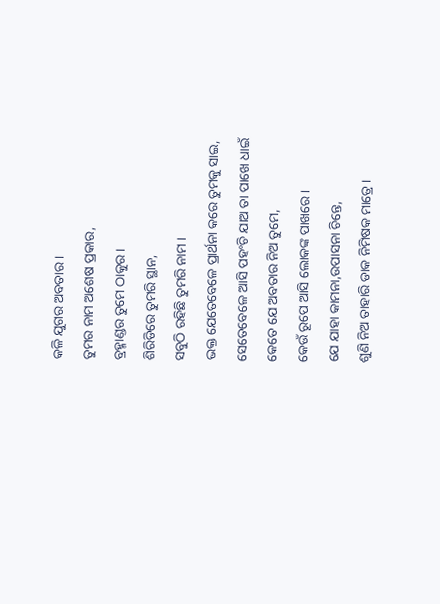କଳି ଯୁଗର ଅବତାର ।
ତୁମର ନାମ ଅଶେଷ ପ୍ରକାର,
ବ୍ରହ୍ମାଣ୍ଡର ତୁମେ ଠାକୁର ।
ଶିରିଡିରେ ତୁମରି ସ୍ଥାନ,
ସବୁଠି ରହିଛି ତୁମରି ନାମ ।
ଭକ୍ତ ଯେତେବେଳେ ପ୍ରାର୍ଥନା କରେ ତୁମକୁ ସାଇ,
ସେତେବେଳେ ଆସି ପହଂଚି ଯାଅ ତା ପାଖେ ଧାଇଁ
କେତେ ଯେ ଅବତାର ନିଅ ତୁମେ,
କେଉଁ ରୂପେ ଆସି ଲୋକଙ୍କ ପାଖରେ ।
ଯେ ଯାହା କାମନା,ଉପାସନା ଚିନ୍ତେ,
ଶୁଣି ନିଅ ତାହାରି ଡାକ ନିମିଷକ ମାତ୍ରେ ।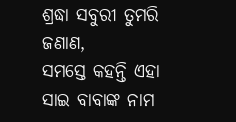ଶ୍ରଦ୍ଧା ସବୁରୀ ତୁମରି ଜଣାଣ,
ସମସ୍ତେ କହନ୍ତି ଏହା ସାଇ ବାବାଙ୍କ ନାମ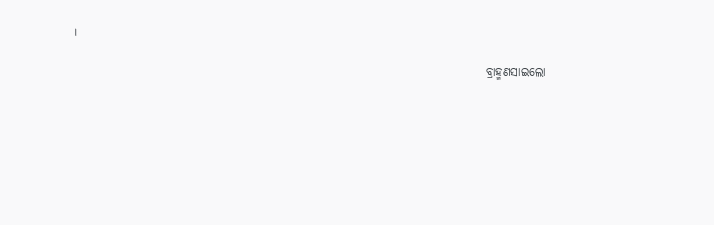।

                                                                                      ବ୍ରାହ୍ମଣସାଇଲୋ